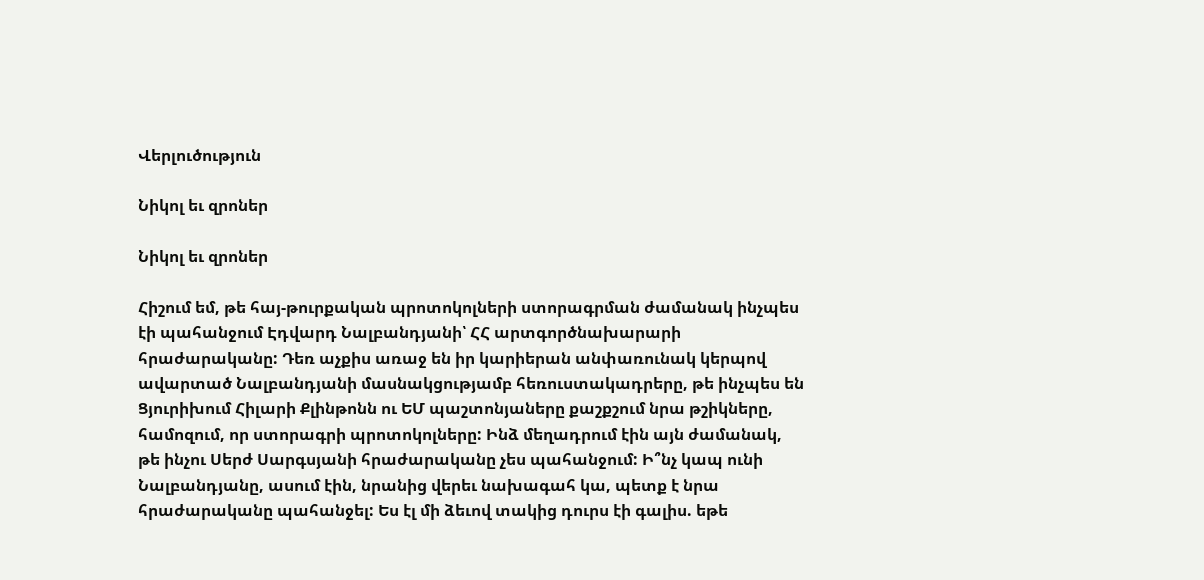Վերլուծություն

Նիկոլ եւ զրոներ

Նիկոլ եւ զրոներ

Հիշում եմ, թե հայ-թուրքական պրոտոկոլների ստորագրման ժամանակ ինչպես էի պահանջում Էդվարդ Նալբանդյանի՝ ՀՀ արտգործնախարարի հրաժարականը: Դեռ աչքիս առաջ են իր կարիերան անփառունակ կերպով ավարտած Նալբանդյանի մասնակցությամբ հեռուստակադրերը, թե ինչպես են Ցյուրիխում Հիլարի Քլինթոնն ու ԵՄ պաշտոնյաները քաշքշում նրա թշիկները, համոզում, որ ստորագրի պրոտոկոլները: Ինձ մեղադրում էին այն ժամանակ, թե ինչու Սերժ Սարգսյանի հրաժարականը չես պահանջում: Ի՞նչ կապ ունի Նալբանդյանը, ասում էին, նրանից վերեւ նախագահ կա, պետք է նրա հրաժարականը պահանջել: Ես էլ մի ձեւով տակից դուրս էի գալիս. եթե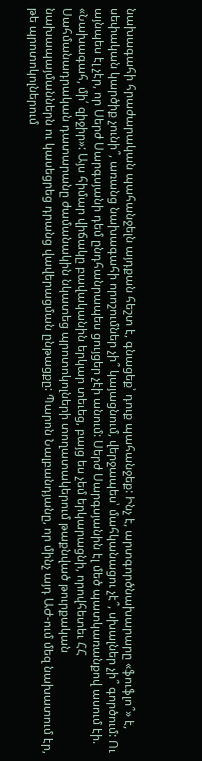նախագահի հրաժարական պահանջելն այդքան հեշտ է, գնացեք՝ դուք պահանջեք: Ինչ է, արտգործնախարարը «ֆուֆլո՞» է, սեփական կարծիք չունի՞, առանց նախագահի որոշումներ չի՞ կայացնում, վերջապես՝ մահկանացու չէ՞, սխալներ չի՞ գործում: Ու այնպես էլ չէր, որ Սերժ Սարգսյանի դեմ ընդհանրապես ցույցեր չէի անում: Սերժ Սարգսյանին էլ մեծ պատկառանքով ասում էի. «Նախագահ, մի՛ զիջիր»: Այս հիմար վիճակը բավականին երկար տեւեց, բայց ես չեմ երկարացնի, որովհետեւ ՀՀ Սահմանադրական դատարանը ժամանակին նկատեց պրոտոկոլների տողատակերում թաքնված թուրքական նախապայմաններն ու կասեցրեց դրանց վավերացման ընթացքը: Պարոն Նալբանդյանը, որ մինչ այդ ԱԺ-ում մեզ նախատում էր, թե պրոտոկոլներում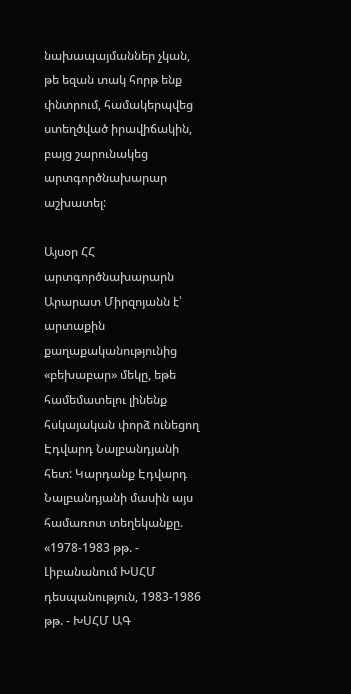նախապայմաններ չկան, թե եզան տակ հորթ ենք փնտրում, համակերպվեց ստեղծված իրավիճակին, բայց շարունակեց արտգործնախարար աշխատել:

Այսօր ՀՀ արտգործնախարարն Արարատ Միրզոյանն է՝ արտաքին քաղաքականությունից «բեխաբար» մեկը, եթե համեմատելու լինենք հսկայական փորձ ունեցող Էդվարդ Նալբանդյանի հետ: Կարդանք Էդվարդ Նալբանդյանի մասին այս համառոտ տեղեկանքը. «1978-1983 թթ. - Լիբանանում ԽՍՀՄ դեսպանություն, 1983-1986 թթ. - ԽՍՀՄ ԱԳ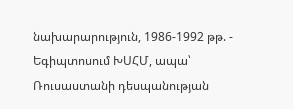նախարարություն, 1986-1992 թթ. - Եգիպտոսում ԽՍՀՄ, ապա՝ Ռուսաստանի դեսպանության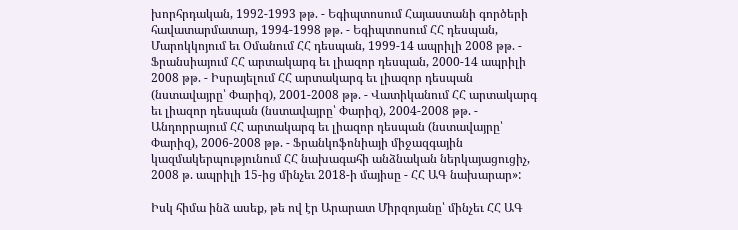խորհրդական, 1992-1993 թթ. - Եգիպտոսում Հայաստանի գործերի հավատարմատար, 1994-1998 թթ. - Եգիպտոսում ՀՀ դեսպան, Մարոկկոյում եւ Օմանում ՀՀ դեսպան, 1999-14 ապրիլի 2008 թթ. - Ֆրանսիայում ՀՀ արտակարգ եւ լիազոր դեսպան, 2000-14 ապրիլի 2008 թթ. - Իսրայելում ՀՀ արտակարգ եւ լիազոր դեսպան (նստավայրը՝ Փարիզ), 2001-2008 թթ. - Վատիկանում ՀՀ արտակարգ եւ լիազոր դեսպան (նստավայրը՝ Փարիզ), 2004-2008 թթ. - Անդորրայում ՀՀ արտակարգ եւ լիազոր դեսպան (նստավայրը՝ Փարիզ), 2006-2008 թթ. - Ֆրանկոֆոնիայի միջազգային կազմակերպությունում ՀՀ նախագահի անձնական ներկայացուցիչ, 2008 թ. ապրիլի 15-ից մինչեւ 2018-ի մայիսը - ՀՀ ԱԳ նախարար»:

Իսկ հիմա ինձ ասեք, թե ով էր Արարատ Միրզոյանը՝ մինչեւ ՀՀ ԱԳ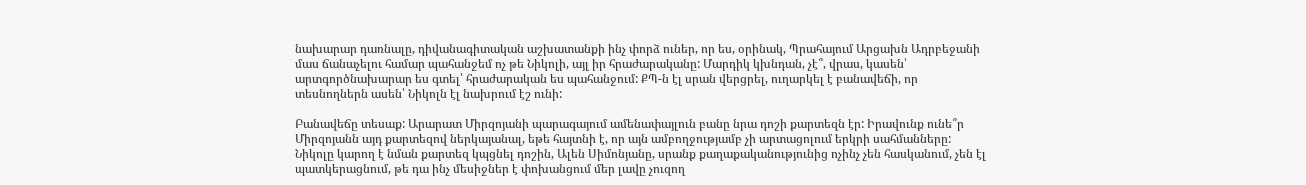նախարար դառնալը, դիվանագիտական աշխատանքի ինչ փորձ ուներ, որ ես, օրինակ, Պրահայում Արցախն Ադրբեջանի մաս ճանաչելու համար պահանջեմ ոչ թե Նիկոլի, այլ իր հրաժարականը: Մարդիկ կխնդան, չէ՞, վրաս, կասեն՝ արտգործնախարար ես գտել՝ հրաժարական ես պահանջում: ՔՊ-ն էլ սրան վերցրել, ուղարկել է բանավեճի, որ տեսնողներն ասեն՝ Նիկոլն էլ նախրում էշ ունի:

Բանավեճը տեսաք: Արարատ Միրզոյանի պարագայում ամենափայլուն բանը նրա դոշի քարտեզն էր: Իրավունք ունե՞ր Միրզոյանն այդ քարտեզով ներկայանալ, եթե հայտնի է, որ այն ամբողջությամբ չի արտացոլում երկրի սահմանները: Նիկոլը կարող է նման քարտեզ կպցնել դոշին, Ալեն Սիմոնյանը, սրանք քաղաքականությունից ոչինչ չեն հասկանում, չեն էլ պատկերացնում, թե դա ինչ մեսիջներ է փոխանցում մեր լավը չուզող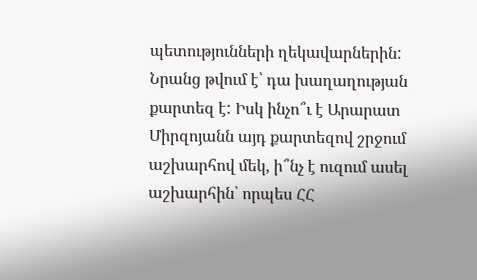պետությունների ղեկավարներին: Նրանց թվում է՝ դա խաղաղության քարտեզ է: Իսկ ինչո՞ւ է Արարատ Միրզոյանն այդ քարտեզով շրջում աշխարհով մեկ, ի՞նչ է ուզում ասել աշխարհին՝ որպես ՀՀ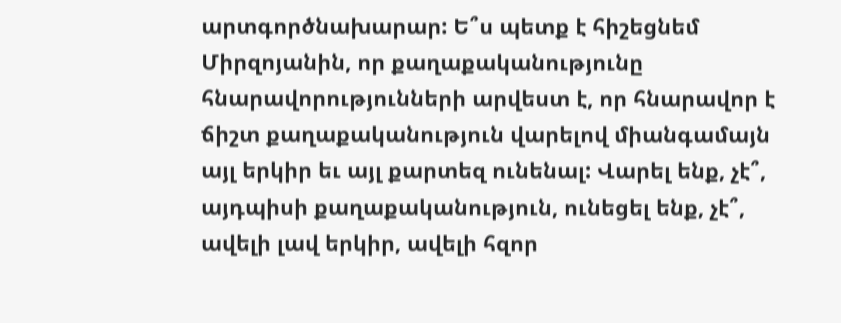արտգործնախարար: Ե՞ս պետք է հիշեցնեմ Միրզոյանին, որ քաղաքականությունը հնարավորությունների արվեստ է, որ հնարավոր է ճիշտ քաղաքականություն վարելով միանգամայն այլ երկիր եւ այլ քարտեզ ունենալ: Վարել ենք, չէ՞, այդպիսի քաղաքականություն, ունեցել ենք, չէ՞, ավելի լավ երկիր, ավելի հզոր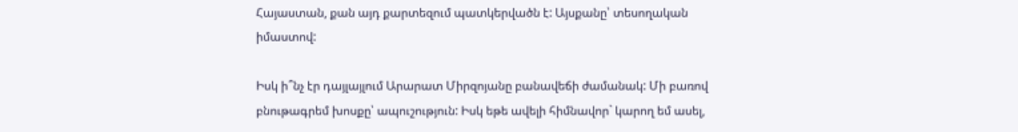Հայաստան, քան այդ քարտեզում պատկերվածն է: Այսքանը՝ տեսողական իմաստով:

Իսկ ի՞նչ էր դայլայլում Արարատ Միրզոյանը բանավեճի ժամանակ: Մի բառով բնութագրեմ խոսքը՝ ապուշություն: Իսկ եթե ավելի հիմնավոր` կարող եմ ասել,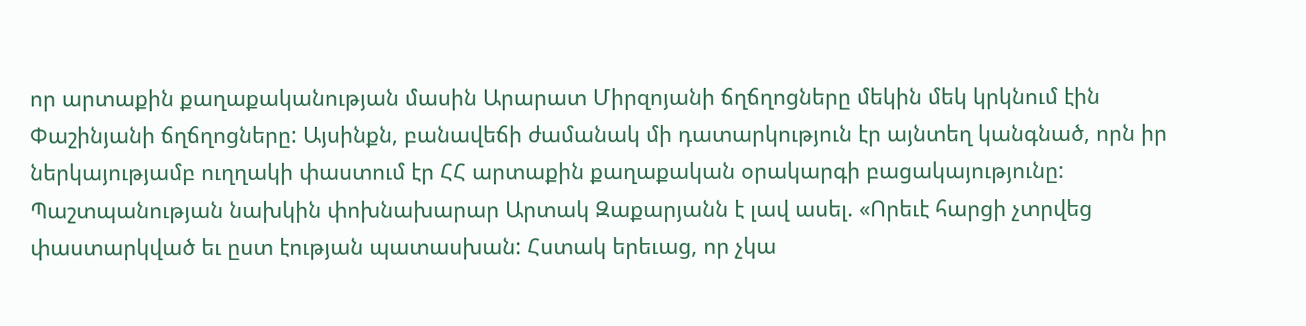որ արտաքին քաղաքականության մասին Արարատ Միրզոյանի ճղճղոցները մեկին մեկ կրկնում էին Փաշինյանի ճղճղոցները: Այսինքն, բանավեճի ժամանակ մի դատարկություն էր այնտեղ կանգնած, որն իր ներկայությամբ ուղղակի փաստում էր ՀՀ արտաքին քաղաքական օրակարգի բացակայությունը: Պաշտպանության նախկին փոխնախարար Արտակ Զաքարյանն է լավ ասել. «Որեւէ հարցի չտրվեց փաստարկված եւ ըստ էության պատասխան: Հստակ երեւաց, որ չկա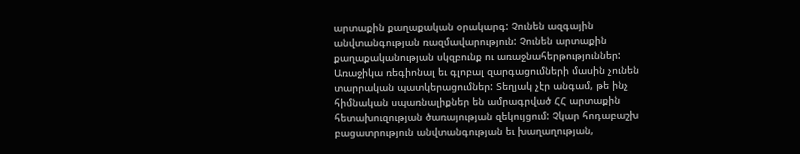արտաքին քաղաքական օրակարգ: Չունեն ազգային անվտանգության ռազմավարություն: Չունեն արտաքին քաղաքականության սկզբունք ու առաջնահերթություններ: Առաջիկա ռեգիոնալ եւ գլոբալ զարգացումների մասին չունեն տարրական պատկերացումներ: Տեղյակ չէր անգամ, թե ինչ հիմնական սպառնալիքներ են ամրագրված ՀՀ արտաքին հետախուզության ծառայության զեկույցում: Չկար հոդաբաշխ բացատրություն անվտանգության եւ խաղաղության,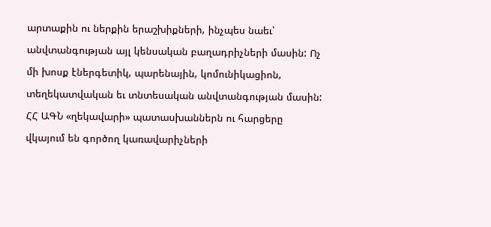արտաքին ու ներքին երաշխիքների, ինչպես նաեւ՝ անվտանգության այլ կենսական բաղադրիչների մասին: Ոչ մի խոսք էներգետիկ, պարենային, կոմունիկացիոն, տեղեկատվական եւ տնտեսական անվտանգության մասին: ՀՀ ԱԳՆ «ղեկավարի» պատասխաններն ու հարցերը վկայում են գործող կառավարիչների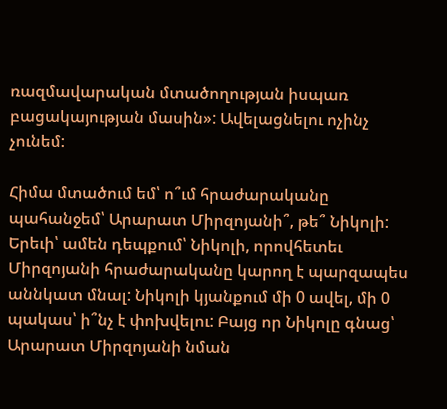ռազմավարական մտածողության իսպառ բացակայության մասին»: Ավելացնելու ոչինչ չունեմ:

Հիմա մտածում եմ՝ ո՞ւմ հրաժարականը պահանջեմ՝ Արարատ Միրզոյանի՞, թե՞ Նիկոլի: Երեւի՝ ամեն դեպքում՝ Նիկոլի, որովհետեւ Միրզոյանի հրաժարականը կարող է պարզապես աննկատ մնալ: Նիկոլի կյանքում մի 0 ավել, մի 0 պակաս՝ ի՞նչ է փոխվելու: Բայց որ Նիկոլը գնաց՝ Արարատ Միրզոյանի նման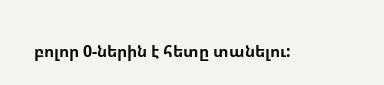բոլոր 0-ներին է հետը տանելու: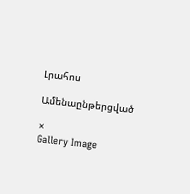Լրահոս

Ամենաընթերցված

×
Gallery Image